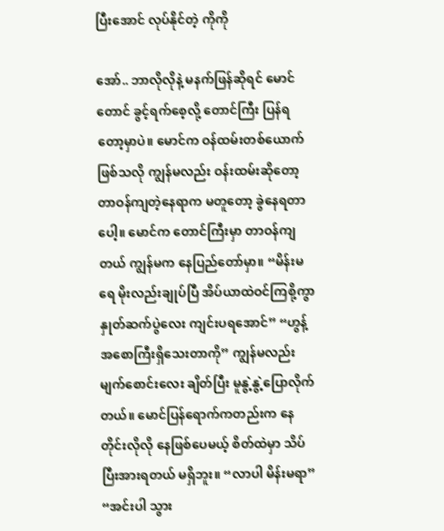ပြီးအောင် လုပ်နိုင်တဲ့ ကိုကို

အော်.. ဘာလိုလိုနဲ့ မနက်ဖြန်ဆိုရင် မောင်တောင် ခွင့်ရက်စေ့လို့ တောင်ကြီး ပြန်ရတော့မှာပဲ။ မောင်က ဝန်ထမ်းတစ်ယောက်ဖြစ်သလို ကျွန်မလည်း ဝန်းထမ်းဆိုတော့ တာဝန်ကျတဲ့နေရာက မတူတော့ ခွဲနေရတာပေါ့။ မောင်က တောင်ကြီးမှာ တာဝန်ကျတယ် ကျွန်မက နေပြည်တော်မှာ။ “မိန်းမရေ မိုးလည်းချုပ်ပြီ အိပ်ယာထဲဝင်ကြစို့ကွာ နှုတ်ဆက်ပွဲလေး ကျင်းပရအောင်” “ဟွန့် အစောကြီးရှိသေးတာကို” ကျွန်မလည်း မျက်စောင်းလေး ချိတ်ပြီး မူနွဲ့နွဲ့ပြောလိုက်တယ်။ မောင်ပြန်ရောက်ကတည်းက နေတိုင်းလိုလို နေဖြစ်ပေမယ့် စိတ်ထဲမှာ သိပ်ပြီးအားရတယ် မရှိဘူး။ “လာပါ မိန်းမရာ” “အင်းပါ သွား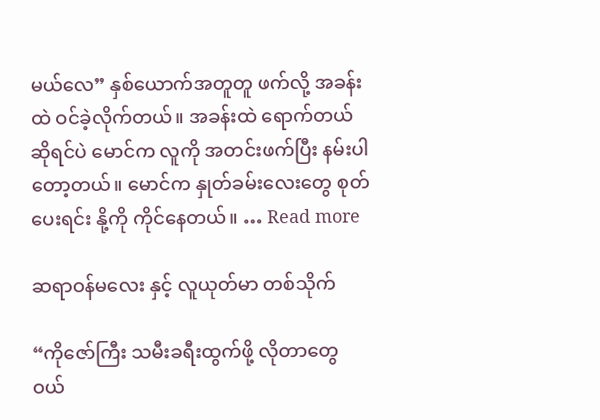မယ်လေ” နှစ်ယောက်အတူတူ ဖက်လို့ အခန်းထဲ ဝင်ခဲ့လိုက်တယ်။ အခန်းထဲ ရောက်တယ်ဆိုရင်ပဲ မောင်က လူကို အတင်းဖက်ပြီး နမ်းပါတော့တယ်။ မောင်က နှုတ်ခမ်းလေးတွေ စုတ်ပေးရင်း နို့ကို ကိုင်နေတယ်။ … Read more

ဆရာဝန်မလေး နှင့် လူယုတ်မာ တစ်သိုက်

“ကိုဇော်ကြီး သမီးခရီးထွက်ဖို့ လိုတာတွေ ဝယ်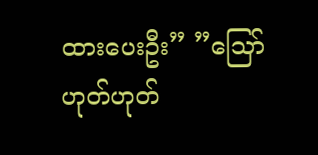ထားပေးဦး” ”သြော် ဟုတ်ဟုတ်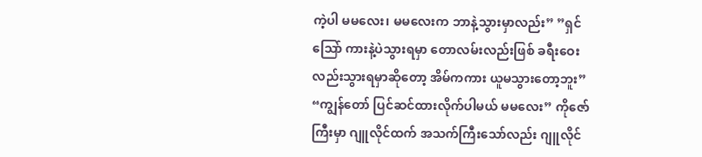ကဲ့ပါ မမလေး၊ မမလေးက ဘာနဲ့သွားမှာလည်း” ”ရှင် သြော် ကားနဲ့ပဲသွားရမှာ တောလမ်းလည်းဖြစ် ခရီးဝေးလည်းသွားရမှာဆိုတော့ အိမ်ကကား ယူမသွားတော့ဘူး” “ကျွန်တော် ပြင်ဆင်ထားလိုက်ပါမယ် မမလေး” ကိုဇော်ကြီးမှာ ဂျူလိုင်ထက် အသက်ကြီးသော်လည်း ဂျူလိုင်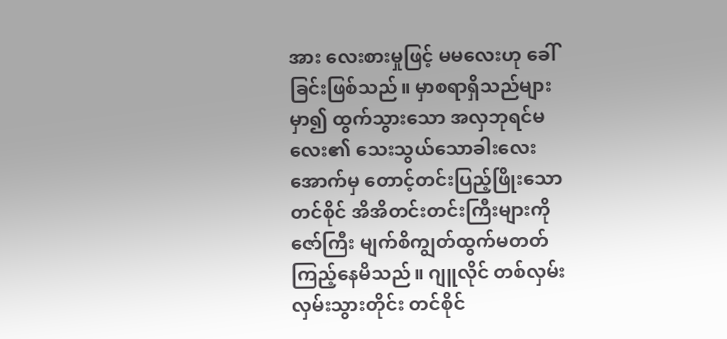အား လေးစားမှုဖြင့် မမလေးဟု ခေါ်ခြင်းဖြစ်သည်။ မှာစရာရှိသည်များမှာ၍ ထွက်သွားသော အလှဘုရင်မလေး၏ သေးသွယ်သောခါးလေးအောက်မှ တောင့်တင်းပြည့်ဖြိုးသော တင်စိုင် အိအိတင်းတင်းကြီးများကို ဇော်ကြီး မျက်စိကျွတ်ထွက်မတတ် ကြည့်နေမိသည်။ ဂျူလိုင် တစ်လှမ်း လှမ်းသွားတိုင်း တင်စိုင်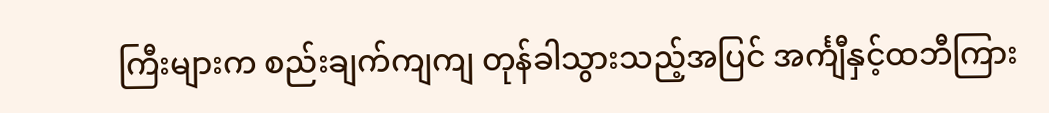ကြီးများက စည်းချက်ကျကျ တုန်ခါသွားသည့်အပြင် အင်္ကျီနှင့်ထဘီကြား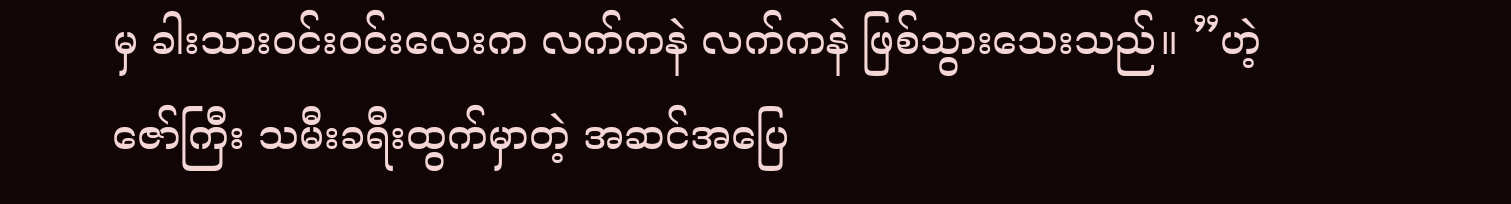မှ ခါးသားဝင်းဝင်းလေးက လက်ကနဲ လက်ကနဲ ဖြစ်သွားသေးသည်။ ”ဟဲ့ဇော်ကြီး သမီးခရီးထွက်မှာတဲ့ အဆင်အပြေ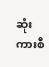ဆုံး ကားစီ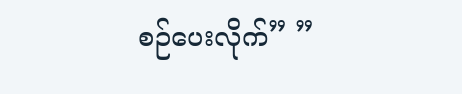စဉ်ပေးလိုက်” ”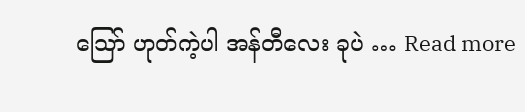သြော် ဟုတ်ကဲ့ပါ အန်တီလေး ခုပဲ … Read more